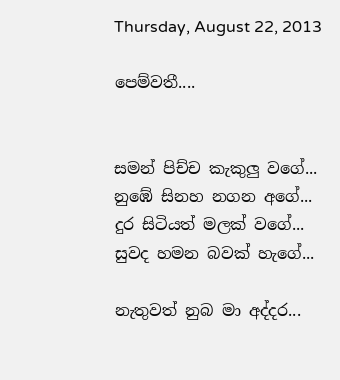Thursday, August 22, 2013

පෙම්වතී....


සමන් පිච්ච කැකුලු වගේ...
නුඹේ සිනහ නගන අගේ...
දුර සිටියත් මලක් වගේ...
සුවද හමන බවක් හැගේ...

නැතුවත් නුබ මා අද්දර...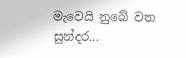මැවෙයි නුබේ වත සුන්දර...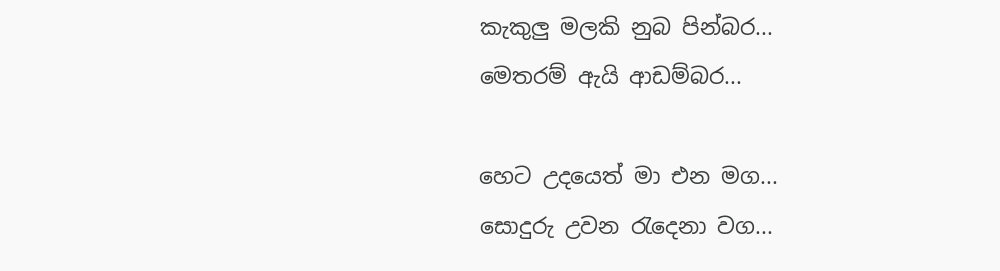කැකුලු මලකි නුබ පින්බර...
මෙතරම් ඇයි ආඩම්බර...

හෙට උදයෙත් මා එන මග...
සොදුරු උවන රැදෙනා වග...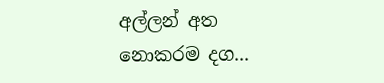අල්ලන් අත නොකරම දග...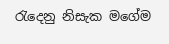රැදෙනු නිසැක මගේම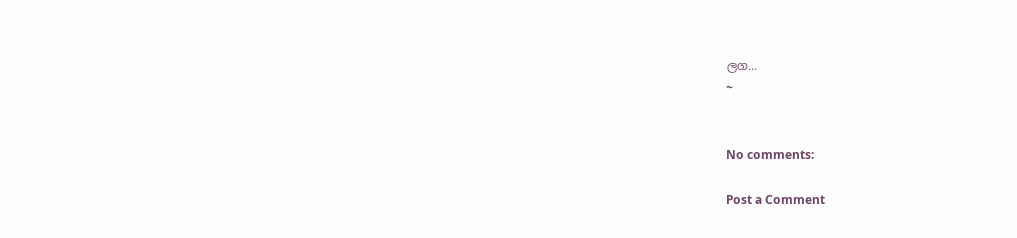ලග...
~


No comments:

Post a Comment